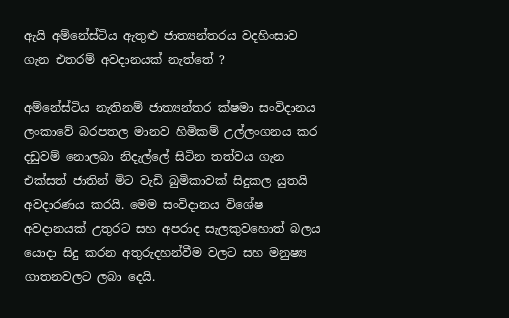ඇයි අම්නේස්ටිය ඇතුළු ජාත්‍යන්තරය වදහිංසාව ගැන එතරම් අවදානයක් නැත්තේ ?

අම්නේස්ටිය නැතිනම් ජාත්‍යන්තර ක්ෂමා සංවිදානය ලංකාවේ බරපතල මානව හිමිකම් උල්ලංගනය කර දඩුවම් නොලබා නිදැල්ලේ සිටින තත්වය ගැන එක්සත් ජාතින් මිට වැඩි බුමිකාවක් සිදුකල යුතයි අවදාරණය කරයි. මෙම සංවිදානය විශේෂ අවදානයක් උතුරට සහ අපරාද සැලකුවහොත් බලය යොදා සිදු කරන අතුරුදහන්වීම වලට සහ මනුෂ්‍ය ගාතනවලට ලබා දෙයි.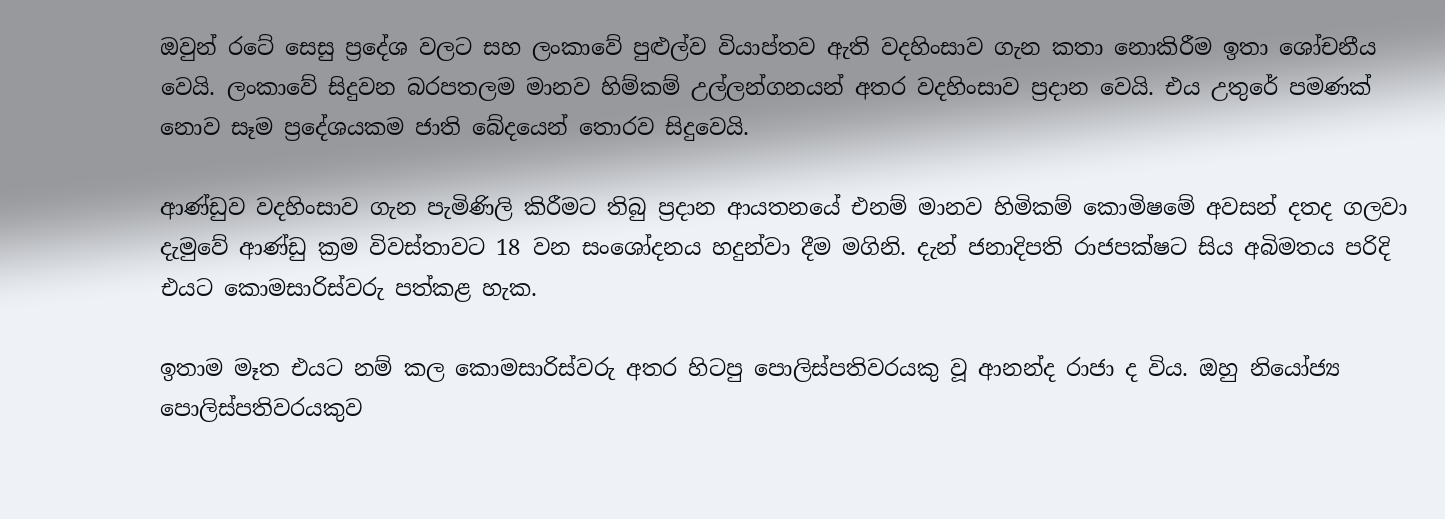ඔවුන් රටේ සෙසු ප්‍රදේශ වලට සහ ලංකාවේ පුළුල්ව වියාප්තව ඇති වදහිංසාව ගැන කතා නොකිරීම ඉතා ශෝචනීය වෙයි. ලංකාවේ සිදුවන බරපතලම මානව හිම්කම් උල්ලන්ගනයන් අතර වදහිංසාව ප්‍රදාන වෙයි. එය උතුරේ පමණක් නොව සෑම ප්‍රදේශයකම ජාති බේදයෙන් තොරව සිදුවෙයි.

ආණ්ඩුව වදහිංසාව ගැන පැමිණිලි කිරීමට තිබු ප්‍රදාන ආයතනයේ එනම් මානව හිමිකම් කොමිෂමේ අවසන් දතද ගලවා දැමුවේ ආණ්ඩු ක්‍රම විවස්තාවට 18 වන සංශෝදනය හදුන්වා දීම මගිනි. දැන් ජනාදිපති රාජපක්ෂට සිය අබිමතය පරිදි එයට කොමසාරිස්වරු පත්කළ හැක.

ඉතාම මෑත එයට නම් කල කොමසාරිස්වරු අතර හිටපු පොලිස්පතිවරයකු වූ ආනන්ද රාජා ද විය. ඔහු නියෝජ්‍ය පොලිස්පතිවරයකුව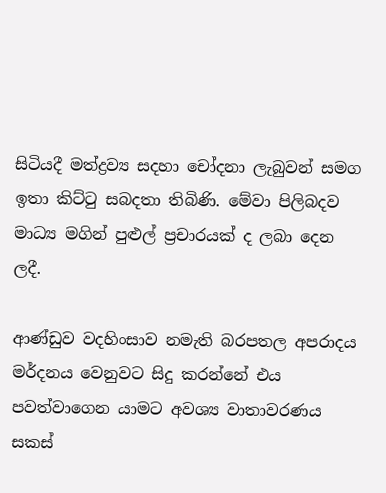සිටියදී මත්ද්‍රව්‍ය සදහා චෝදනා ලැබුවන් සමග ඉතා කිට්ටු සබදතා තිබිණි. මේවා පිලිබදව මාධ්‍ය මගින් පුළුල් ප්‍රචාරයක් ද ලබා දෙන ලදී.

ආණ්ඩුව වදහිංසාව නමැති බරපතල අපරාදය මර්දනය වෙනුවට සිදු කරන්නේ එය පවත්වාගෙන යාමට අවශ්‍ය වාතාවරණය සකස්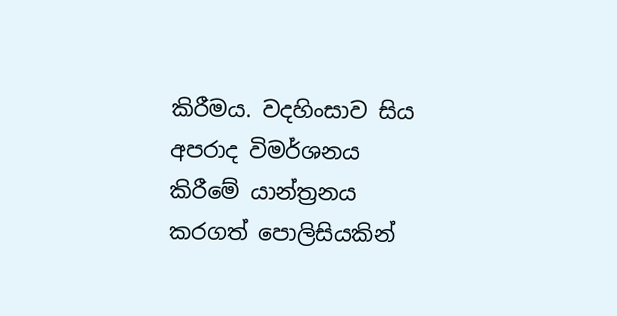කිරීමය. වදහිංසාව සිය අපරාද විමර්ශනය කිරීමේ යාන්ත්‍රනය කරගත් පොලිසියකින්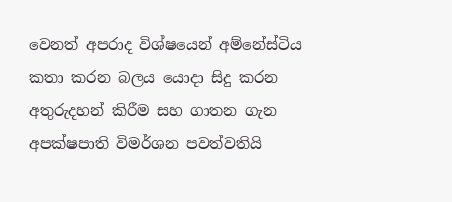වෙනත් අපරාද විශ්ෂයෙන් අම්නේස්ටිය කතා කරන බලය යොදා සිදු කරන අතුරුදහන් කිරීම සහ ගාතන ගැන අපක්ෂපාති විමර්ශන පවත්වතියි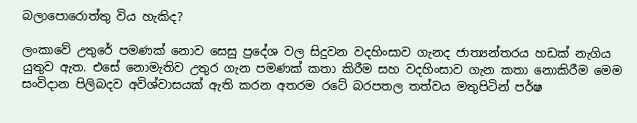බලාපොරොත්තු විය හැකිද?

ලංකාවේ උතුරේ පමණක් නොව සෙසු ප්‍රදේශ වල සිදුවන වදහිංසාව ගැනද ජාත්‍යන්තරය හඩක් නැගිය යුතුව ඇත. එසේ නොමැතිව උතුර ගැන පමණක් කතා කිරීම සහ වදහිංසාව ගැන කතා නොකිරීම මෙම සංවිදාන පිලිබදව අවිශ්වාසයක් ඇති කරන අතරම රටේ බරපතල තත්වය මතුපිටින් පර්ෂ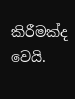කිරීමක්ද වෙයි.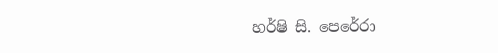හර්ෂි සි. පෙරේරා